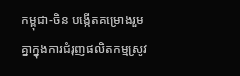កម្ពុជា-ចិន បង្កើតគម្រោងរួមគ្នាក្នុងការជំរុញផលិតកម្មស្រូវ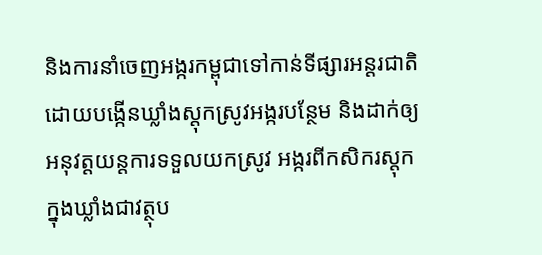និងការនាំចេញអង្ករកម្ពុជាទៅកាន់ទីផ្សារអន្តរជាតិ ដោយបង្កើនឃ្លាំងស្ដុកស្រូវអង្ករបន្ថែម និងដាក់ឲ្យអនុវត្តយន្តការទទួលយកស្រូវ អង្ករពីកសិករស្ដុកក្នុងឃ្លាំងជាវត្ថុប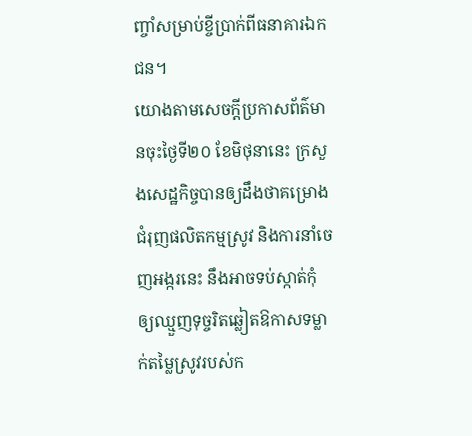ញ្ចាំសម្រាប់ខ្ចីប្រាក់ពីធនាគារឯកជន។
យោងតាមសេចក្ដីប្រកាសព័ត៌មានចុះថ្ងៃទី២០ ខែមិថុនានេះ ក្រសួងសេដ្ឋកិច្ចបានឲ្យដឹងថាគម្រោងជំរុញផលិតកម្មស្រូវ និងការនាំចេញអង្ករនេះ នឹងអាចទប់ស្កាត់កុំឲ្យឈ្មួញទុច្ចរិតឆ្លៀតឱកាសទម្លាក់តម្លៃស្រូវរបស់ក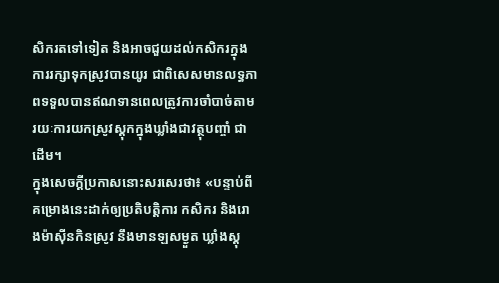សិករតទៅទៀត និងអាចជួយដល់កសិករក្នុងការរក្សាទុកស្រូវបានយូរ ជាពិសេសមានលទ្ធភាពទទួលបានឥណទានពេលត្រូវការចាំបាច់តាមរយៈការយកស្រូវស្ដុកក្នុងឃ្លាំងជាវត្ថុបញ្ចាំ ជាដើម។
ក្នុងសេចក្ដីប្រកាសនោះសរសេរថា៖ «បន្ទាប់ពីគម្រោងនេះដាក់ឲ្យប្រតិបត្តិការ កសិករ និងរោងម៉ាស៊ីនកិនស្រូវ នឹងមានឡសម្ងួត ឃ្លាំងស្ដុ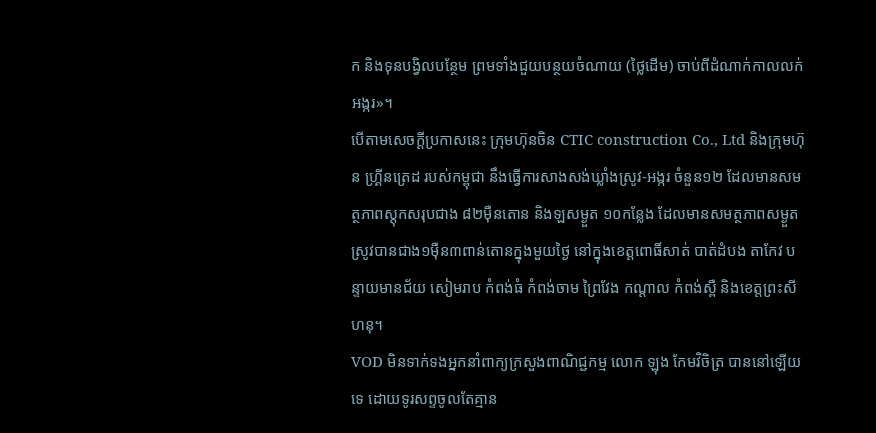ក និងទុនបង្វិលបន្ថែម ព្រមទាំងជួយបន្ថយចំណាយ (ថ្លៃដើម) ចាប់ពីដំណាក់កាលលក់អង្ករ»។
បើតាមសេចក្ដីប្រកាសនេះ ក្រុមហ៊ុនចិន CTIC construction Co., Ltd និងក្រុមហ៊ុន ហ្គ្រីនត្រេដ របស់កម្ពុជា នឹងធ្វើការសាងសង់ឃ្លាំងស្រូវ-អង្ករ ចំនួន១២ ដែលមានសមត្ថភាពស្ដុកសរុបជាង ៨២ម៉ឺនតោន និងឡសម្ងួត ១០កន្លែង ដែលមានសមត្ថភាពសម្ងួតស្រូវបានជាង១ម៉ឺន៣ពាន់តោនក្នុងមួយថ្ងៃ នៅក្នុងខេត្តពោធិ៍សាត់ បាត់ដំបង តាកែវ បន្ទាយមានជ័យ សៀមរាប កំពង់ធំ កំពង់ចាម ព្រៃវែង កណ្ដាល កំពង់ស្ពឺ និងខេត្តព្រះសីហនុ។
VOD មិនទាក់ទងអ្នកនាំពាក្យក្រសួងពាណិជ្ជកម្ម លោក ឡុង កែមវិចិត្រ បាននៅឡើយទេ ដោយទូរសព្ទចូលតែគ្មាន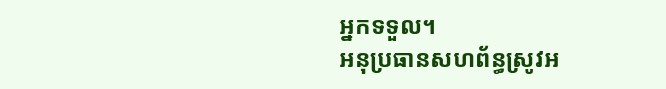អ្នកទទួល។
អនុប្រធានសហព័ន្ធស្រូវអ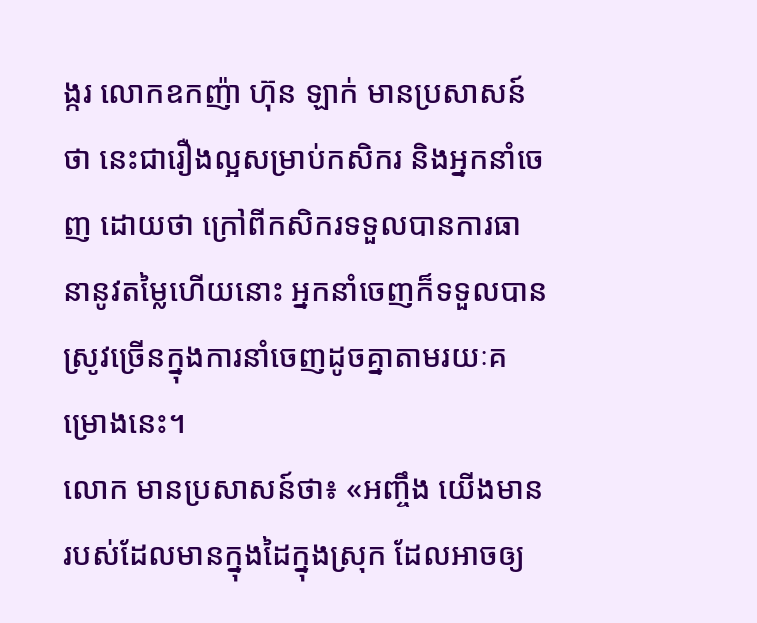ង្ករ លោកឧកញ៉ា ហ៊ុន ឡាក់ មានប្រសាសន៍ថា នេះជារឿងល្អសម្រាប់កសិករ និងអ្នកនាំចេញ ដោយថា ក្រៅពីកសិករទទួលបានការធានានូវតម្លៃហើយនោះ អ្នកនាំចេញក៏ទទួលបានស្រូវច្រើនក្នុងការនាំចេញដូចគ្នាតាមរយៈគម្រោងនេះ។
លោក មានប្រសាសន៍ថា៖ «អញ្ចឹង យើងមានរបស់ដែលមានក្នុងដៃក្នុងស្រុក ដែលអាចឲ្យ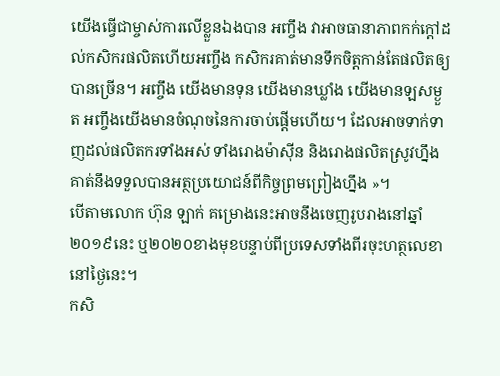យើងធ្វើជាម្ចាស់ការលើខ្លួនឯងបាន អញ្ចឹង វាអាចធានាភាពកក់ក្ដៅដល់កសិករផលិតហើយអញ្ចឹង កសិករគាត់មានទឹកចិត្តកាន់តែផលិតឲ្យបានច្រើន។ អញ្ចឹង យើងមានទុន យើងមានឃ្លាំង យើងមានឡសម្ងួត អញ្ចឹងយើងមានចំណុចនៃការចាប់ផ្ដើមហើយ។ ដែលអាចទាក់ទាញដល់ផលិតករទាំងអស់ ទាំងរោងម៉ាស៊ីន និងរោងផលិតស្រូវហ្នឹងគាត់នឹងទទួលបានអត្ថប្រយោជន៍ពីកិច្ចព្រមព្រៀងហ្នឹង »។
បើតាមលោក ហ៊ុន ឡាក់ គម្រោងនេះអាចនឹងចេញរូបរាងនៅឆ្នាំ២០១៩នេះ ឬ២០២០ខាងមុខបន្ទាប់ពីប្រទេសទាំងពីរចុះហត្ថលេខានៅថ្ងៃនេះ។
កសិ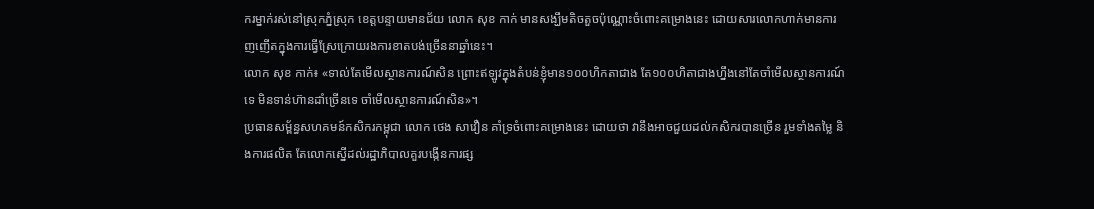ករម្នាក់រស់នៅស្រុកភ្នំស្រុក ខេត្តបន្ទាយមានជ័យ លោក សុខ កាក់ មានសង្ឃឹមតិចតួចប៉ុណ្ណោះចំពោះគម្រោងនេះ ដោយសារលោកហាក់មានការញញើតក្នុងការធ្វើស្រែក្រោយរងការខាតបង់ច្រើននាឆ្នាំនេះ។
លោក សុខ កាក់៖ «ទាល់តែមើលស្ថានការណ៍សិន ព្រោះឥឡូវក្នុងតំបន់ខ្ញុំមាន១០០ហិកតាជាង តែ១០០ហិតាជាងហ្នឹងនៅតែចាំមើលស្ថានការណ៍ទេ មិនទាន់ហ៊ានដាំច្រើនទេ ចាំមើលស្ថានការណ៍សិន»។
ប្រធានសម្ព័ន្ធសហគមន៍កសិករកម្ពុជា លោក ថេង សាវឿន គាំទ្រចំពោះគម្រោងនេះ ដោយថា វានឹងអាចជួយដល់កសិករបានច្រើន រួមទាំងតម្លៃ និងការផលិត តែលោកស្នើដល់រដ្ឋាភិបាលគួរបង្កើនការផ្ស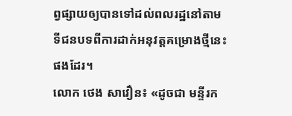ព្វផ្សាយឲ្យបានទៅដល់ពលរដ្ឋនៅតាមទីជនបទពីការដាក់អនុវត្តគម្រោងថ្មីនេះផងដែរ។
លោក ថេង សាវឿន៖ «ដូចជា មន្ទីរក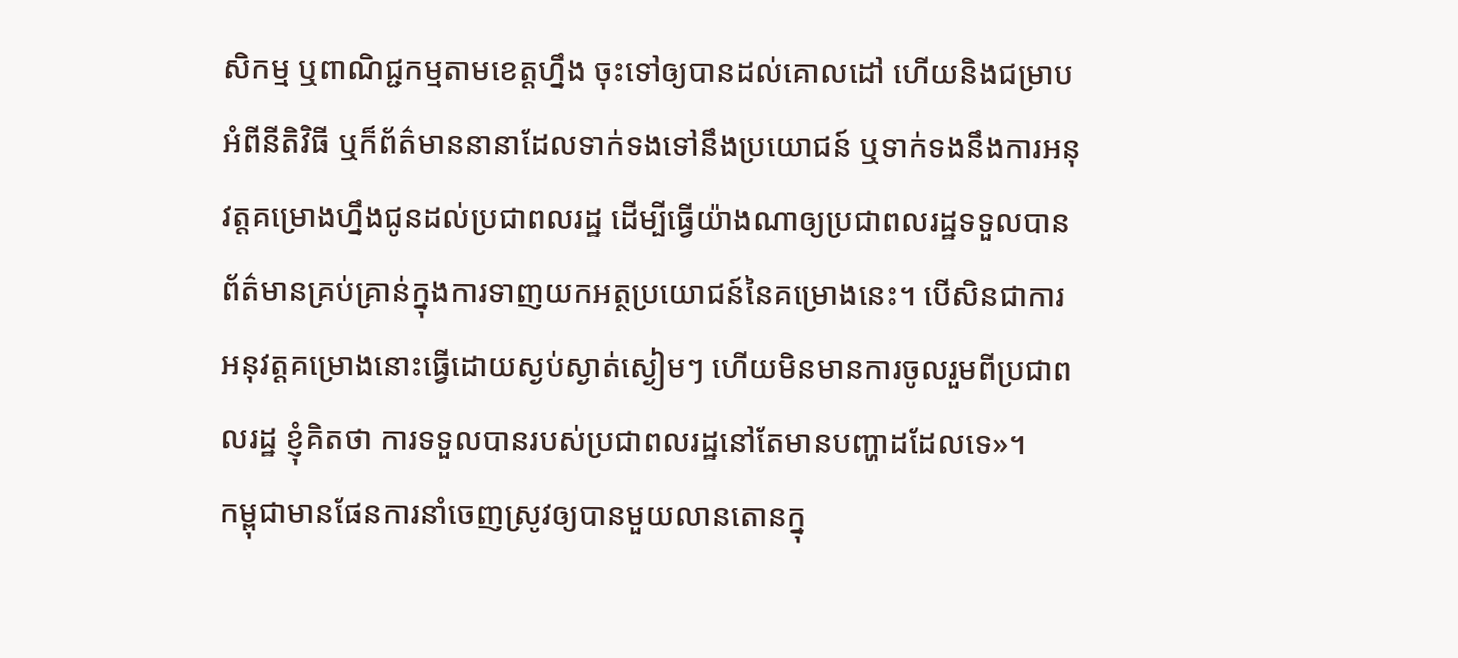សិកម្ម ឬពាណិជ្ជកម្មតាមខេត្តហ្នឹង ចុះទៅឲ្យបានដល់គោលដៅ ហើយនិងជម្រាបអំពីនីតិវិធី ឬក៏ព័ត៌មាននានាដែលទាក់ទងទៅនឹងប្រយោជន៍ ឬទាក់ទងនឹងការអនុវត្តគម្រោងហ្នឹងជូនដល់ប្រជាពលរដ្ឋ ដើម្បីធ្វើយ៉ាងណាឲ្យប្រជាពលរដ្ឋទទួលបានព័ត៌មានគ្រប់គ្រាន់ក្នុងការទាញយកអត្ថប្រយោជន៍នៃគម្រោងនេះ។ បើសិនជាការអនុវត្តគម្រោងនោះធ្វើដោយស្ងប់ស្ងាត់ស្ងៀមៗ ហើយមិនមានការចូលរួមពីប្រជាពលរដ្ឋ ខ្ញុំគិតថា ការទទួលបានរបស់ប្រជាពលរដ្ឋនៅតែមានបញ្ហាដដែលទេ»។
កម្ពុជាមានផែនការនាំចេញស្រូវឲ្យបានមួយលានតោនក្នុ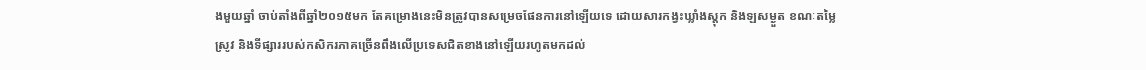ងមួយឆ្នាំ ចាប់តាំងពីឆ្នាំ២០១៥មក តែគម្រោងនេះមិនត្រូវបានសម្រេចផែនការនៅឡើយទេ ដោយសារកង្វះឃ្លាំងស្ដុក និងឡសម្ងួត ខណៈតម្លៃស្រូវ និងទីផ្សាររបស់កសិករភាគច្រើនពឹងលើប្រទេសជិតខាងនៅឡើយរហូតមកដល់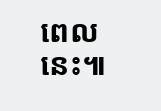ពេលនេះ៕